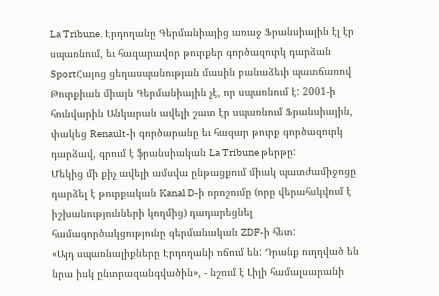La Tribune. Էրդողանը Գերմանիայից առաջ Ֆրանսիային էլ էր սպառնում, եւ հազարավոր թուրքեր գործազուրկ դարձան
SportՀայոց ցեղասպանության մասին բանաձեւի պատճառով Թուրքիան միայն Գերմանիային չէ, որ սպառնում է: 2001-ի հունվարին Անկարան ավելի շատ էր սպառնում Ֆրանսիային, փակեց Renault-ի գործարանը եւ հազար թուրք գործազուրկ դարձավ, գրում է ֆրանսիական La Tribune թերթը:
Մեկից մի քիչ ավելի ամսվա ընթացքում միակ պատժամիջոցը դարձել է թուրքական Kanal D-ի որոշումը (որը վերահսկվում է իշխանությունների կողմից) դադարեցնել համագործակցությունը գերմանական ZDF-ի հետ:
«Այդ սպառնալիքները Էրդողանի ոճում են: Դրանք ուղղված են նրա իսկ ընտրազանգվածին», - նշում է Լիլի համալսարանի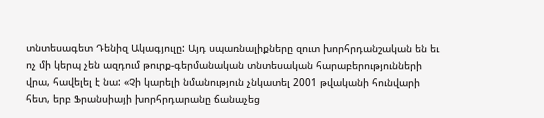տնտեսագետ Դենիզ Ակագյուլը: Այդ սպառնալիքները զուտ խորհրդանշական են եւ ոչ մի կերպ չեն ազդում թուրք-գերմանական տնտեսական հարաբերությունների վրա, հավելել է նա: «Չի կարելի նմանություն չնկատել 2001 թվականի հունվարի հետ, երբ Ֆրանսիայի խորհրդարանը ճանաչեց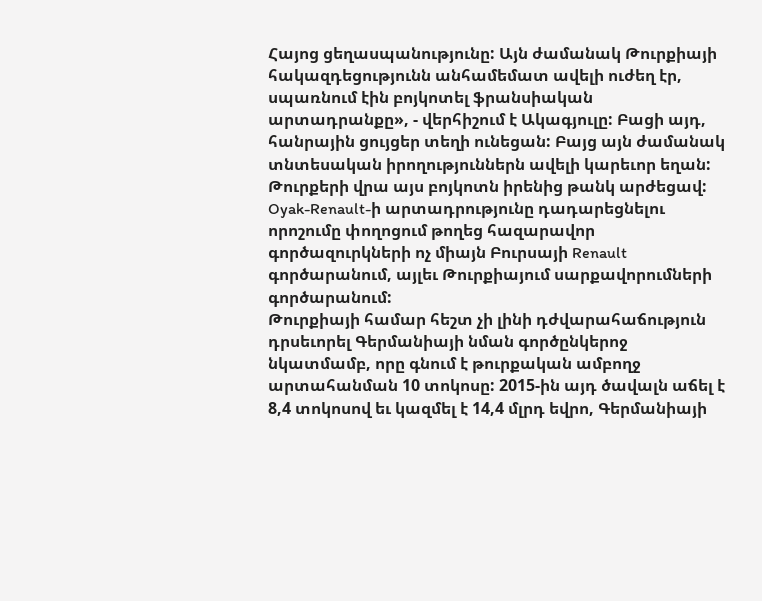Հայոց ցեղասպանությունը: Այն ժամանակ Թուրքիայի հակազդեցությունն անհամեմատ ավելի ուժեղ էր, սպառնում էին բոյկոտել ֆրանսիական արտադրանքը», - վերհիշում է Ակագյուլը: Բացի այդ, հանրային ցույցեր տեղի ունեցան: Բայց այն ժամանակ տնտեսական իրողություններն ավելի կարեւոր եղան:
Թուրքերի վրա այս բոյկոտն իրենից թանկ արժեցավ: Oyak-Renault-ի արտադրությունը դադարեցնելու որոշումը փողոցում թողեց հազարավոր գործազուրկների ոչ միայն Բուրսայի Renault գործարանում, այլեւ Թուրքիայում սարքավորումների գործարանում:
Թուրքիայի համար հեշտ չի լինի դժվարահաճություն դրսեւորել Գերմանիայի նման գործընկերոջ նկատմամբ, որը գնում է թուրքական ամբողջ արտահանման 10 տոկոսը: 2015-ին այդ ծավալն աճել է 8,4 տոկոսով եւ կազմել է 14,4 մլրդ եվրո, Գերմանիայի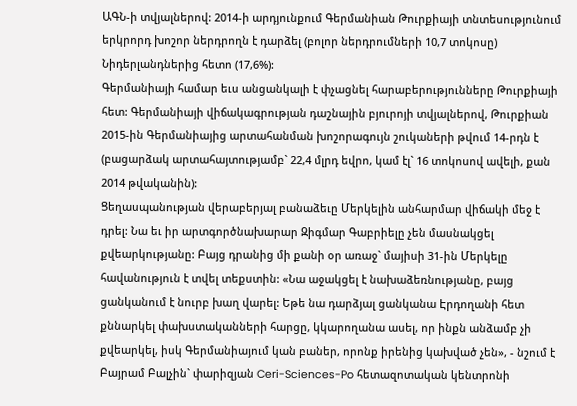ԱԳՆ-ի տվյալներով: 2014-ի արդյունքում Գերմանիան Թուրքիայի տնտեսությունում երկրորդ խոշոր ներդրողն է դարձել (բոլոր ներդրումների 10,7 տոկոսը) Նիդերլանդներից հետո (17,6%):
Գերմանիայի համար եւս անցանկալի է փչացնել հարաբերությունները Թուրքիայի հետ: Գերմանիայի վիճակագրության դաշնային բյուրոյի տվյալներով, Թուրքիան 2015-ին Գերմանիայից արտահանման խոշորագույն շուկաների թվում 14-րդն է (բացարձակ արտահայտությամբ` 22,4 մլրդ եվրո, կամ էլ` 16 տոկոսով ավելի, քան 2014 թվականին):
Ցեղասպանության վերաբերյալ բանաձեւը Մերկելին անհարմար վիճակի մեջ է դրել: Նա եւ իր արտգործնախարար Զիգմար Գաբրիելը չեն մասնակցել քվեարկությանը: Բայց դրանից մի քանի օր առաջ` մայիսի 31-ին Մերկելը հավանություն է տվել տեքստին: «Նա աջակցել է նախաձեռնությանը, բայց ցանկանում է նուրբ խաղ վարել: Եթե նա դարձյալ ցանկանա Էրդողանի հետ քննարկել փախստականների հարցը, կկարողանա ասել, որ ինքն անձամբ չի քվեարկել, իսկ Գերմանիայում կան բաներ, որոնք իրենից կախված չեն», - նշում է Բայրամ Բալչին` փարիզյան Ceri-Sciences-Po հետազոտական կենտրոնի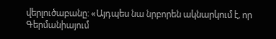վերլուծաբանը: «Այդպես նա նրբորեն ակնարկում է, որ Գերմանիայում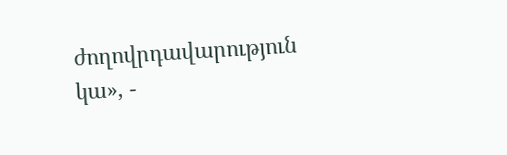ժողովրդավարություն կա», -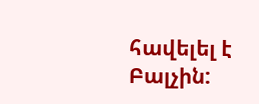հավելել է Բալչին: